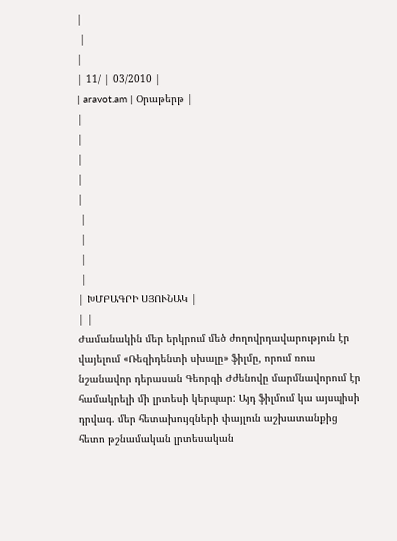|
 |
|
| 11/ | 03/2010 |
| aravot.am | Օրաթերթ |
|
|
|
|
|
 |
 |
 |
 |
| ԽՄԲԱԳՐԻ ՍՅՈՒՆԱԿ |
| |
Ժամանակին մեր երկրում մեծ ժողովրդավարություն էր վայելում «Ռեզիդենտի սխալը» ֆիլմը, որում ռուս նշանավոր դերասան Գեորգի Ժժենովը մարմնավորում էր համակրելի մի լրտեսի կերպար: Այդ ֆիլմում կա այսպիսի դրվագ. մեր հետախույզների փայլուն աշխատանքից հետո թշնամական լրտեսական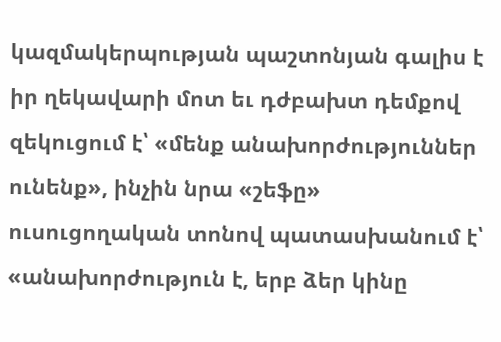կազմակերպության պաշտոնյան գալիս է իր ղեկավարի մոտ եւ դժբախտ դեմքով զեկուցում է՝ «մենք անախորժություններ ունենք», ինչին նրա «շեֆը» ուսուցողական տոնով պատասխանում է՝ «անախորժություն է, երբ ձեր կինը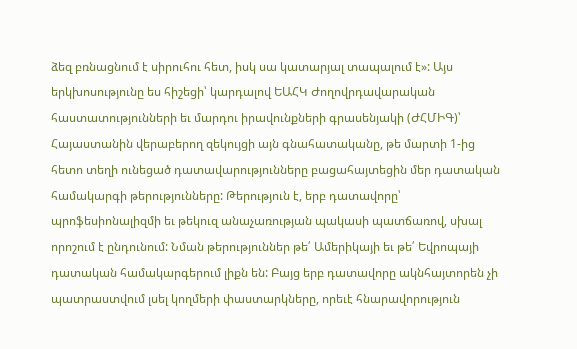ձեզ բռնացնում է սիրուհու հետ, իսկ սա կատարյալ տապալում է»: Այս երկխոսությունը ես հիշեցի՝ կարդալով ԵԱՀԿ Ժողովրդավարական հաստատությունների եւ մարդու իրավունքների գրասենյակի (ԺՀՄԻԳ)՝ Հայաստանին վերաբերող զեկույցի այն գնահատականը, թե մարտի 1-ից հետո տեղի ունեցած դատավարությունները բացահայտեցին մեր դատական համակարգի թերությունները: Թերություն է, երբ դատավորը՝ պրոֆեսիոնալիզմի եւ թեկուզ անաչառության պակասի պատճառով, սխալ որոշում է ընդունում: Նման թերություններ թե՛ Ամերիկայի եւ թե՛ Եվրոպայի դատական համակարգերում լիքն են: Բայց երբ դատավորը ակնհայտորեն չի պատրաստվում լսել կողմերի փաստարկները, որեւէ հնարավորություն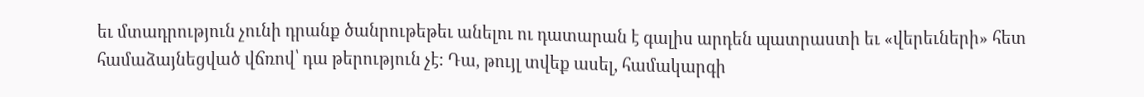եւ մտադրություն չունի դրանք ծանրութեթեւ անելու ու դատարան է գալիս արդեն պատրաստի եւ «վերեւների» հետ համաձայնեցված վճռով՝ դա թերություն չէ: Դա, թույլ տվեք ասել, համակարգի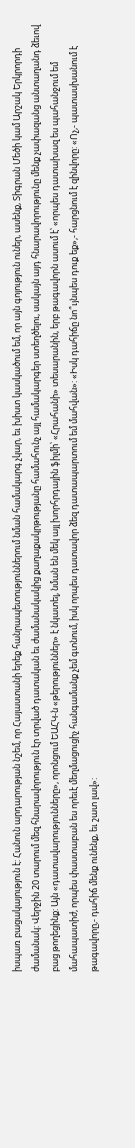իսպառ բացակայություն է: Հանուն արդարության նշեմ, որ Հայաստանի երեք հանրապետություններում նման համակարգ չկար, եւ խիստ կասկածում եմ, որ այն գոյություն ուներ, ասենք, Տիգրան Մեծի կամ Արշակ Երկրորդի ժամանակ: Վերջին 20 տարում մեզ հնարավորություն էր տրված դատական եւ ժամանակակից քաղաքակրթությանը համահունչ այլ համակարգեր ստեղծելու, սակայն այդ հնարավորությունը մենք չափազանց անտաղանդ ձեւով բաց թողեցինք: Այն «դատավարությունները», որոնցում ԵԱՀԿ-ն «թերություններ» է նկատել, նման են մեկ այլ խորհրդային ֆիլմի՝ «Հրահանի» տեսարանին, երբ թագավորն ասում է՝ «որպես դատախազ ես պահանջում եմ մահապատիժ, որպես փաստաբան ես որեւէ մեղմացուցիչ հանգամանք չեմ գտնում, իսկ որպես դատավոր ձեզ դատապարտում եմ մահվան»: «Իսկ դահիճը նո՞ւյնպես դուք եք»,- հարցնում է զինվորը: «Ոչ,- պատասխանում է թագավորը,- դահիճ մենք ունենք, եւ շատ լավ»: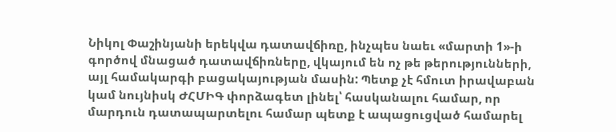Նիկոլ Փաշինյանի երեկվա դատավճիռը, ինչպես նաեւ «մարտի 1»-ի գործով մնացած դատավճիռները, վկայում են ոչ թե թերությունների, այլ համակարգի բացակայության մասին: Պետք չէ հմուտ իրավաբան կամ նույնիսկ ԺՀՄԻԳ փորձագետ լինել՝ հասկանալու համար, որ մարդուն դատապարտելու համար պետք է ապացուցված համարել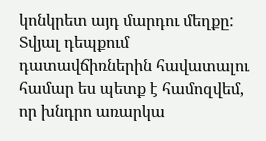կոնկրետ այդ մարդու մեղքը: Տվյալ դեպքում դատավճիռներին հավատալու համար ես պետք է համոզվեմ, որ խնդրո առարկա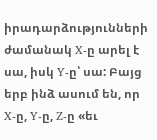իրադարձությունների ժամանակ X-ը արել է սա, իսկ Y-ը՝ սա: Բայց երբ ինձ ասում են, որ X-ը, Y-ը, Z-ը «եւ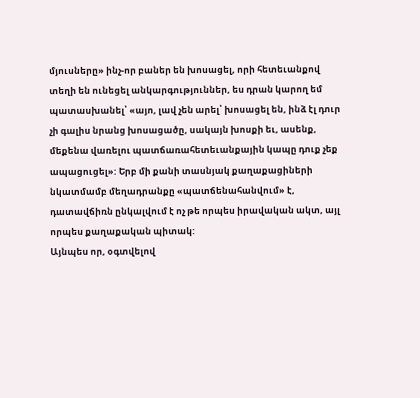մյուսները» ինչ-որ բաներ են խոսացել, որի հետեւանքով տեղի են ունեցել անկարգություններ, ես դրան կարող եմ պատասխանել՝ «այո, լավ չեն արել՝ խոսացել են, ինձ էլ դուր չի գալիս նրանց խոսացածը, սակայն խոսքի եւ, ասենք, մեքենա վառելու պատճառահետեւանքային կապը դուք չեք ապացուցել»: Երբ մի քանի տասնյակ քաղաքացիների նկատմամբ մեղադրանքը «պատճենահանվում» է, դատավճիռն ընկալվում է ոչ թե որպես իրավական ակտ, այլ որպես քաղաքական պիտակ:
Այնպես որ, օգտվելով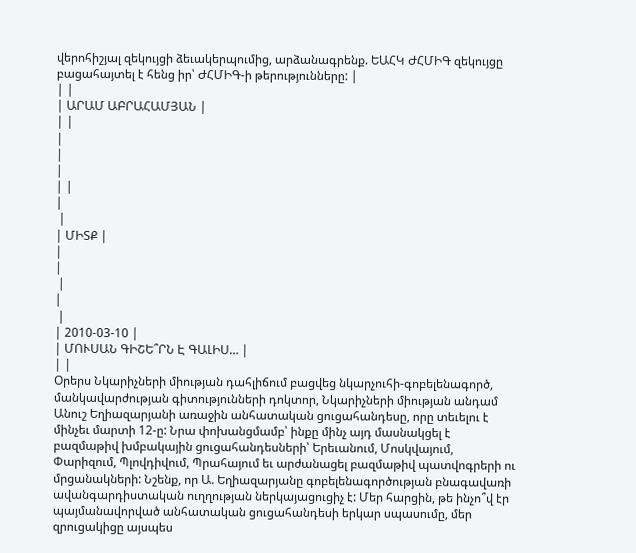վերոհիշյալ զեկույցի ձեւակերպումից, արձանագրենք. ԵԱՀԿ ԺՀՄԻԳ զեկույցը բացահայտել է հենց իր՝ ԺՀՄԻԳ-ի թերությունները: |
| |
| ԱՐԱՄ ԱԲՐԱՀԱՄՅԱՆ |
| |
|
|
|
| |
|
 |
| ՄԻՏՔ |
|
|
 |
|
 |
| 2010-03-10 |
| ՄՈՒՍԱՆ ԳԻՇԵ՞ՐՆ Է ԳԱԼԻՍ… |
| |
Օրերս Նկարիչների միության դահլիճում բացվեց նկարչուհի-գոբելենագործ, մանկավարժության գիտությունների դոկտոր, Նկարիչների միության անդամ Անուշ Եղիազարյանի առաջին անհատական ցուցահանդեսը, որը տեւելու է մինչեւ մարտի 12-ը: Նրա փոխանցմամբ՝ ինքը մինչ այդ մասնակցել է բազմաթիվ խմբակային ցուցահանդեսների՝ Երեւանում, Մոսկվայում, Փարիզում, Պլովդիվում, Պրահայում եւ արժանացել բազմաթիվ պատվոգրերի ու մրցանակների: Նշենք, որ Ա. Եղիազարյանը գոբելենագործության բնագավառի ավանգարդիստական ուղղության ներկայացուցիչ է: Մեր հարցին, թե ինչո՞վ էր պայմանավորված անհատական ցուցահանդեսի երկար սպասումը, մեր զրուցակիցը այսպես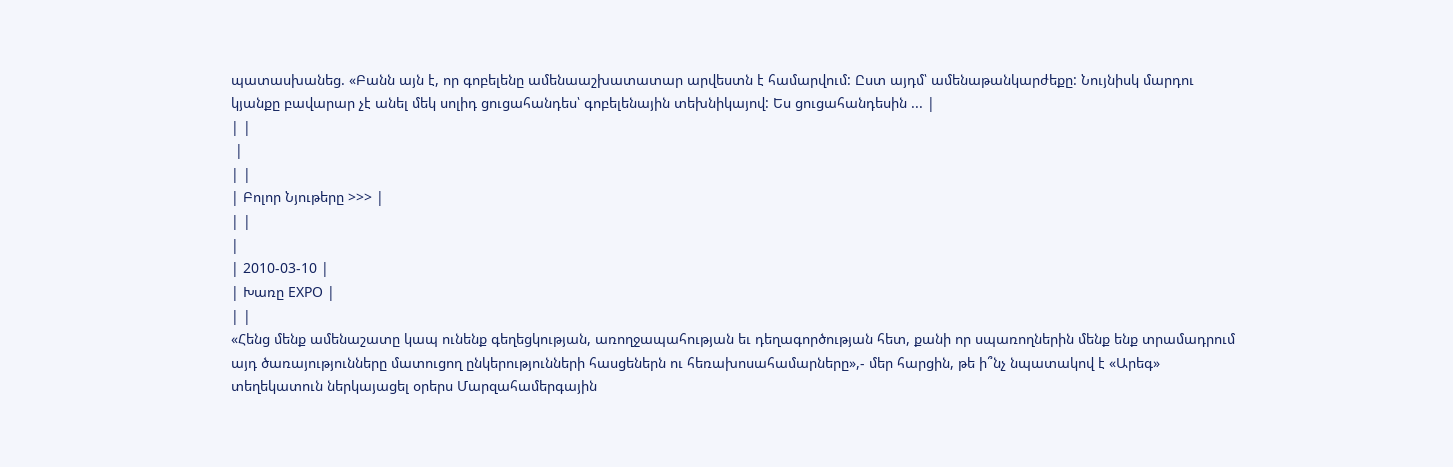պատասխանեց. «Բանն այն է, որ գոբելենը ամենաաշխատատար արվեստն է համարվում: Ըստ այդմ՝ ամենաթանկարժեքը: Նույնիսկ մարդու կյանքը բավարար չէ անել մեկ սոլիդ ցուցահանդես՝ գոբելենային տեխնիկայով: Ես ցուցահանդեսին ... |
| |
 |
| |
| Բոլոր Նյութերը >>> |
| |
|
| 2010-03-10 |
| Խառը EXPO |
| |
«Հենց մենք ամենաշատը կապ ունենք գեղեցկության, առողջապահության եւ դեղագործության հետ, քանի որ սպառողներին մենք ենք տրամադրում այդ ծառայությունները մատուցող ընկերությունների հասցեներն ու հեռախոսահամարները»,- մեր հարցին, թե ի՞նչ նպատակով է «Արեգ» տեղեկատուն ներկայացել օրերս Մարզահամերգային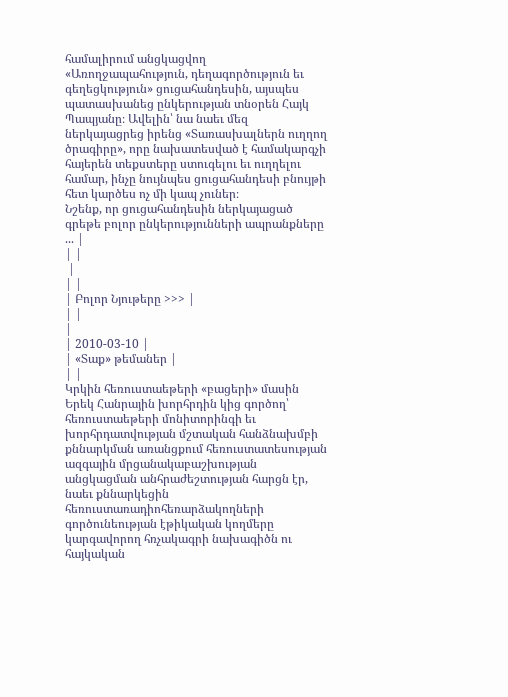համալիրում անցկացվող «Առողջապահություն, դեղագործություն եւ գեղեցկություն» ցուցահանդեսին, այսպես պատասխանեց ընկերության տնօրեն Հայկ Պապյանը։ Ավելին՝ նա նաեւ մեզ ներկայացրեց իրենց «Տառասխալներն ուղղող ծրագիրը», որը նախատեսված է համակարգչի հայերեն տեքստերը ստուգելու եւ ուղղելու համար, ինչը նույնպես ցուցահանդեսի բնույթի հետ կարծես ոչ մի կապ չուներ։
Նշենք, որ ցուցահանդեսին ներկայացած գրեթե բոլոր ընկերությունների ապրանքները ... |
| |
 |
| |
| Բոլոր Նյութերը >>> |
| |
|
| 2010-03-10 |
| «Տաք» թեմաներ |
| |
Կրկին հեռուստաեթերի «բացերի» մասին
Երեկ Հանրային խորհրդին կից գործող՝ հեռուստաեթերի մոնիտորինգի եւ խորհրդատվության մշտական հանձնախմբի քննարկման առանցքում հեռուստատեսության ազգային մրցանակաբաշխության անցկացման անհրաժեշտության հարցն էր, նաեւ քննարկեցին հեռուստառադիոհեռարձակողների գործունեության էթիկական կողմերը կարգավորող հռչակագրի նախագիծն ու հայկական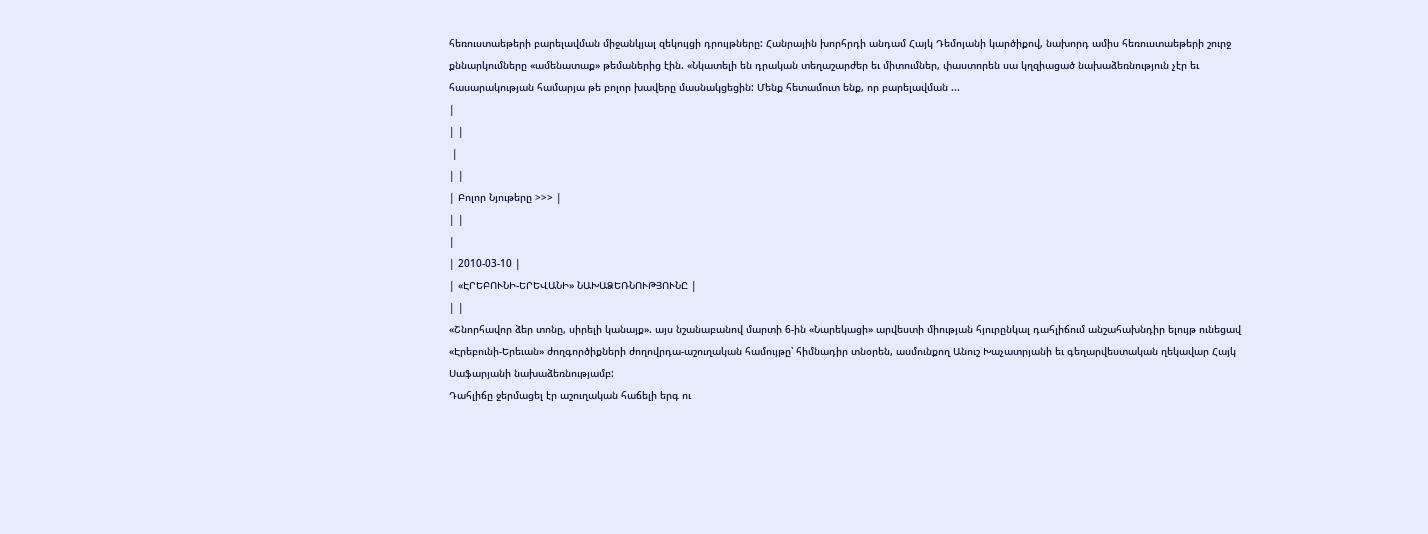հեռուստաեթերի բարելավման միջանկյալ զեկույցի դրույթները: Հանրային խորհրդի անդամ Հայկ Դեմոյանի կարծիքով, նախորդ ամիս հեռուստաեթերի շուրջ քննարկումները «ամենատաք» թեմաներից էին. «Նկատելի են դրական տեղաշարժեր եւ միտումներ, փաստորեն սա կղզիացած նախաձեռնություն չէր եւ հասարակության համարյա թե բոլոր խավերը մասնակցեցին: Մենք հետամուտ ենք, որ բարելավման ...
|
| |
 |
| |
| Բոլոր Նյութերը >>> |
| |
|
| 2010-03-10 |
| «ԷՐԵԲՈՒՆԻ-ԵՐԵՎԱՆԻ» ՆԱԽԱՁԵՌՆՈՒԹՅՈՒՆԸ |
| |
«Շնորհավոր ձեր տոնը, սիրելի կանայք». այս նշանաբանով մարտի 6-ին «Նարեկացի» արվեստի միության հյուրընկալ դահլիճում անշահախնդիր ելույթ ունեցավ «Էրեբունի-Երեւան» ժողգործիքների ժողովրդա-աշուղական համույթը՝ հիմնադիր տնօրեն, ասմունքող Անուշ Խաչատրյանի եւ գեղարվեստական ղեկավար Հայկ Սաֆարյանի նախաձեռնությամբ:
Դահլիճը ջերմացել էր աշուղական հաճելի երգ ու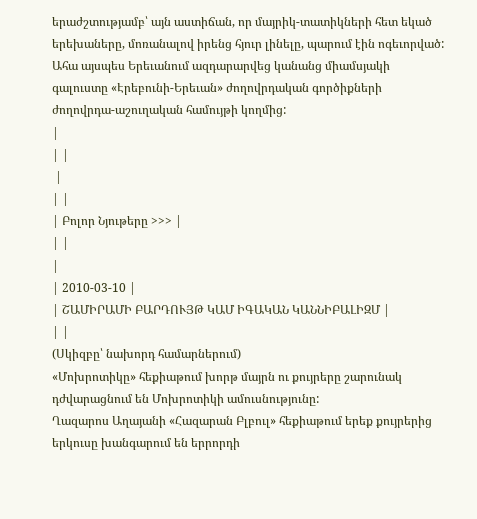երաժշտությամբ՝ այն աստիճան, որ մայրիկ-տատիկների հետ եկած երեխաները, մոռանալով իրենց հյուր լինելը, պարում էին ոգեւորված:
Ահա այսպես Երեւանում ազդարարվեց կանանց միամսյակի գալուստը «Էրեբունի-Երեւան» ժողովրդական գործիքների ժողովրդա-աշուղական համույթի կողմից:
|
| |
 |
| |
| Բոլոր Նյութերը >>> |
| |
|
| 2010-03-10 |
| ՇԱՄԻՐԱՄԻ ԲԱՐԴՈՒՅԹ ԿԱՄ ԻԳԱԿԱՆ ԿԱՆՆԻԲԱԼԻԶՄ |
| |
(Սկիզբը՝ նախորդ համարներում)
«Մոխրոտիկը» հեքիաթում խորթ մայրն ու քույրերը շարունակ դժվարացնում են Մոխրոտիկի ամուսնությունը:
Ղազարոս Աղայանի «Հազարան Բլբուլ» հեքիաթում երեք քույրերից երկուսը խանգարում են երրորդի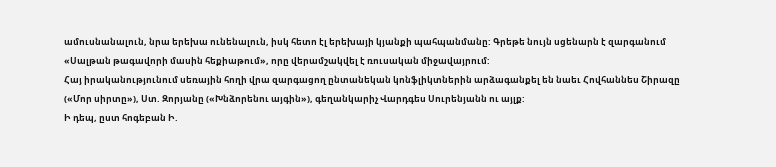ամուսնանալուն, նրա երեխա ունենալուն, իսկ հետո էլ երեխայի կյանքի պահպանմանը: Գրեթե նույն սցենարն է զարգանում «Սալթան թագավորի մասին հեքիաթում», որը վերամշակվել է ռուսական միջավայրում:
Հայ իրականությունում սեռային հողի վրա զարգացող ընտանեկան կոնֆլիկտներին արձագանքել են նաեւ Հովհաննես Շիրազը («Մոր սիրտը»), Ստ. Զորյանը («Խնձորենու այգին»), գեղանկարիչ Վարդգես Սուրենյանն ու այլք:
Ի դեպ, ըստ հոգեբան Ի.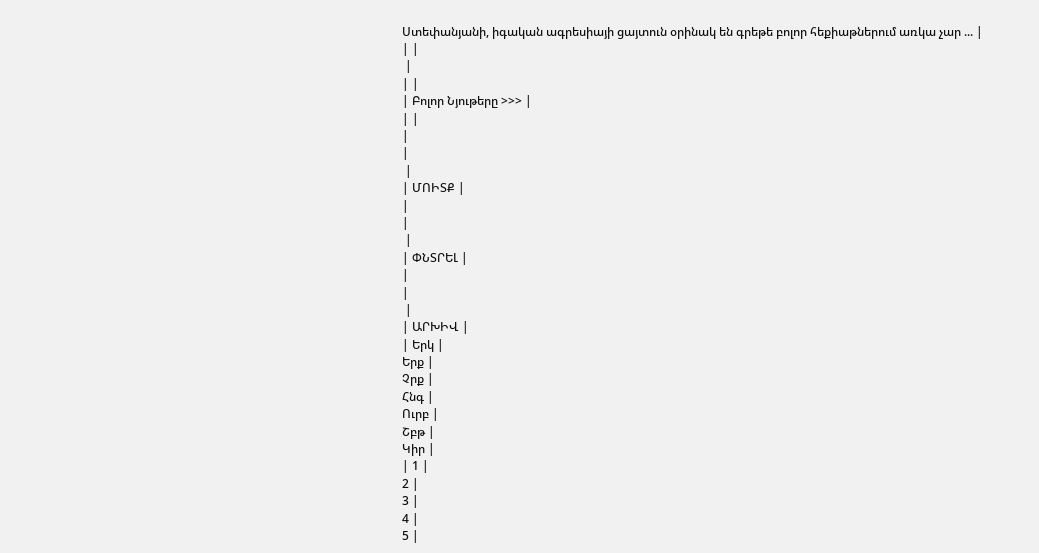Ստեփանյանի, իգական ագրեսիայի ցայտուն օրինակ են գրեթե բոլոր հեքիաթներում առկա չար ... |
| |
 |
| |
| Բոլոր Նյութերը >>> |
| |
|
|
 |
| ՄՈԻՏՔ |
|
|
 |
| ՓՆՏՐԵԼ |
|
|
 |
| ԱՐԽԻՎ |
| Երկ |
Երք |
Չրք |
Հնգ |
Ուրբ |
Շբթ |
Կիր |
| 1 |
2 |
3 |
4 |
5 |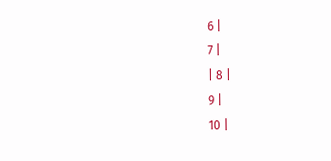6 |
7 |
| 8 |
9 |
10 |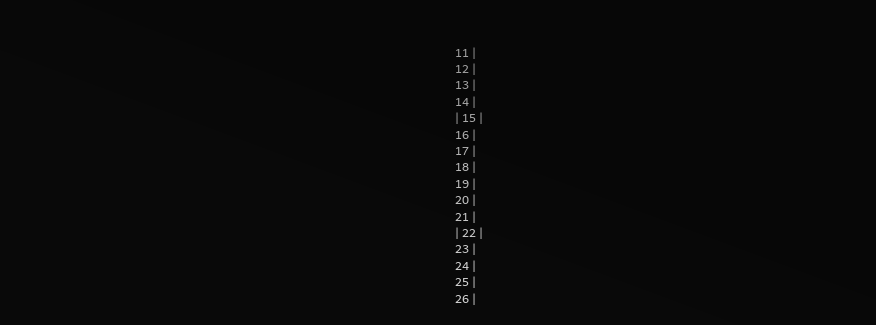11 |
12 |
13 |
14 |
| 15 |
16 |
17 |
18 |
19 |
20 |
21 |
| 22 |
23 |
24 |
25 |
26 |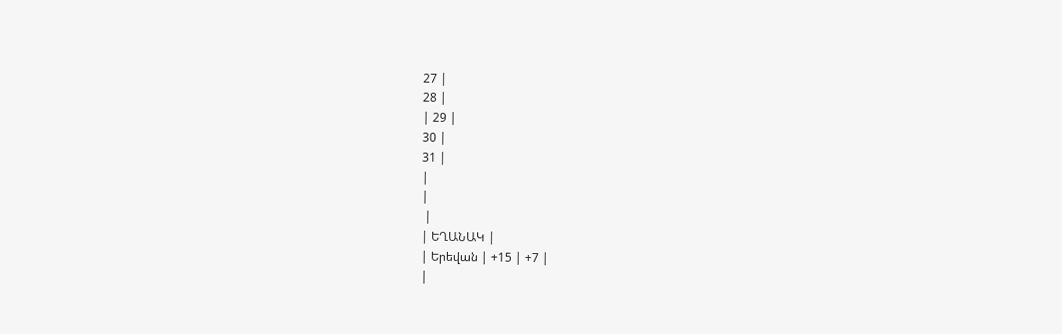27 |
28 |
| 29 |
30 |
31 |
|
|
 |
| ԵՂԱՆԱԿ |
| Երեվան | +15 | +7 |
|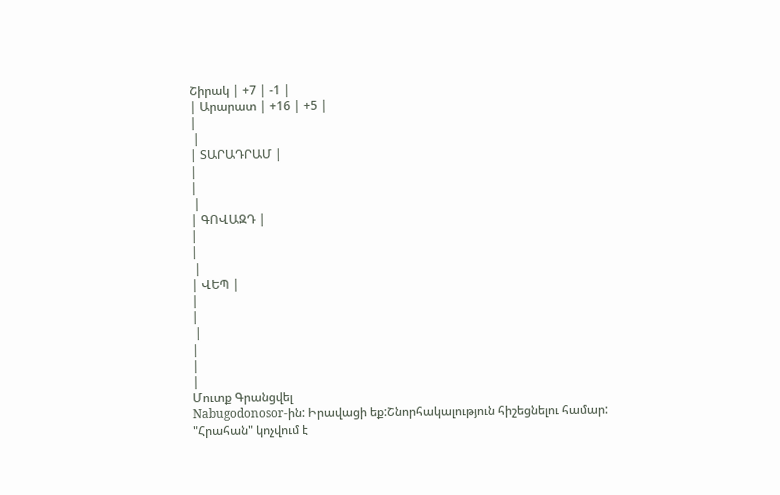Շիրակ | +7 | -1 |
| Արարատ | +16 | +5 |
|
 |
| ՏԱՐԱԴՐԱՄ |
|
|
 |
| ԳՈՎԱԶԴ |
|
|
 |
| ՎԵՊ |
|
|
 |
|
|
|
Մուտք Գրանցվել
Nabugodonosor-ին: Իրավացի եք:Շնորհակալություն հիշեցնելու համար:
"Հրահան" կոչվում է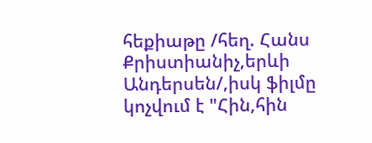հեքիաթը /հեղ. Հանս Քրիստիանիչ,երևի Անդերսեն/,իսկ ֆիլմը կոչվում է "Հին,հին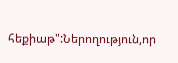հեքիաթ":Ներողություն,որ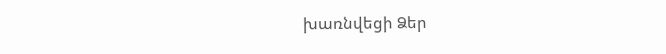խառնվեցի Ձեր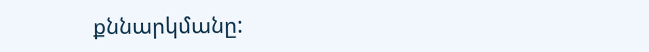քննարկմանը: